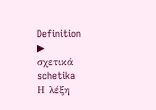Definition
▶
σχετικά
schetika
Η λέξη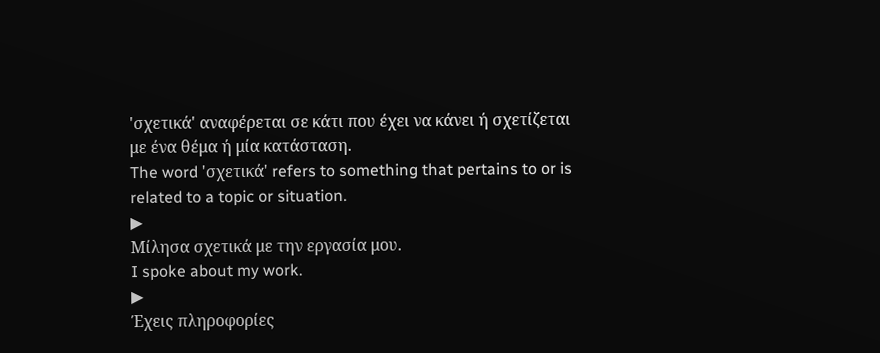'σχετικά' αναφέρεται σε κάτι που έχει να κάνει ή σχετίζεται με ένα θέμα ή μία κατάσταση.
The word 'σχετικά' refers to something that pertains to or is related to a topic or situation.
▶
Μίλησα σχετικά με την εργασία μου.
I spoke about my work.
▶
Έχεις πληροφορίες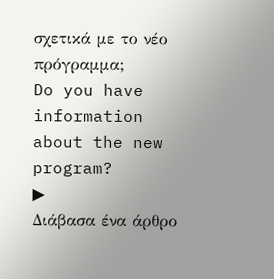σχετικά με το νέο πρόγραμμα;
Do you have information about the new program?
▶
Διάβασα ένα άρθρο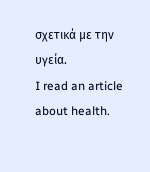σχετικά με την υγεία.
I read an article about health.